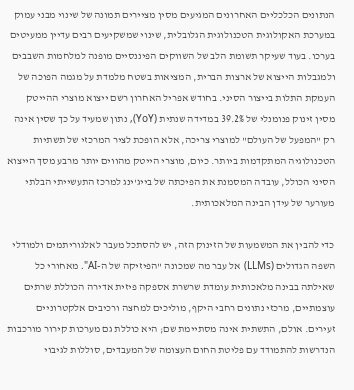הנתונים הכלכליים האחרונים המגיעים מסין מציירים תמונה של שינוי מבני עמוק במערכת האקולוגית הטכנולוגית הגלובלית, שינוי שמשקיעים רבים עדיין ממעיטים בערכו. בעוד שעיקר תשומת הלב של השווקים הפיננסיים מופנה למלחמות השבבים ולמגבלות הייצוא של ארצות הברית, המציאות בשטח מלמדת על מגמה הפוכה של העמקת התלות בייצור הסיני. בחודש אפריל האחרון רשם ייצוא מוצרי ההייטק מסין זינוק פנומנלי של 39.2% במדידה שנתית (YoY), נתון שמעיד על כך שסין אינה רק "המפעל של העולם" למוצרי צריכה, אלא הופכת לציר המרכזי של תשתיות הטכנולוגיה המתקדמות ביותר. כיום, מוצרי הייטק מהווים יותר מרבע מסך הייצוא הסיני הכולל, עובדה המסמנת את הפיכתה של בייג'ינג למרכז התעשייתי הבלתי מעורער של עידן הבינה המלאכותית.

כדי להבין את המשמעות של הזינוק הזה, יש להסתכל מעבר לאלגוריתמים ולמודלי השפה הגדולים (LLMs) אל עבר מה שמכונה "הפיזיקה של ה-AI". מאחורי כל שאילתה בבינה מלאכותית עומדת שרשרת אספקה פיזית אדירה הכוללת שרתים עוצמתיים, מרכזי נתונים רחבי היקף, מוליכים למחצה ורכיבים אלקטרוניים זעירים. אולם, התשתית אינה מסתיימת שם; היא כוללת גם מערכות קירור מורכבות הנדרשות להתמודד עם פליטת החום העצומה של המעבדים, סוללות לגיבוי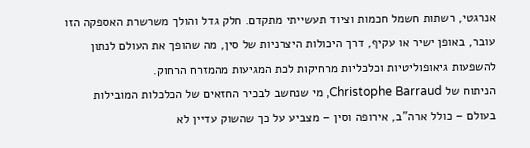אנרגטי, רשתות חשמל חכמות וציוד תעשייתי מתקדם. חלק גדל והולך משרשרת האספקה הזו עובר, באופן ישיר או עקיף, דרך היכולות היצרניות של סין, מה שהופך את העולם לנתון להשפעות גיאופוליטיות וכלכליות מרחיקות לכת המגיעות מהמזרח הרחוק.
הניתוח של Christophe Barraud, מי שנחשב לבכיר החזאים של הכלכלות המובילות בעולם – כולל ארה"ב, אירופה וסין – מצביע על כך שהשוק עדיין לא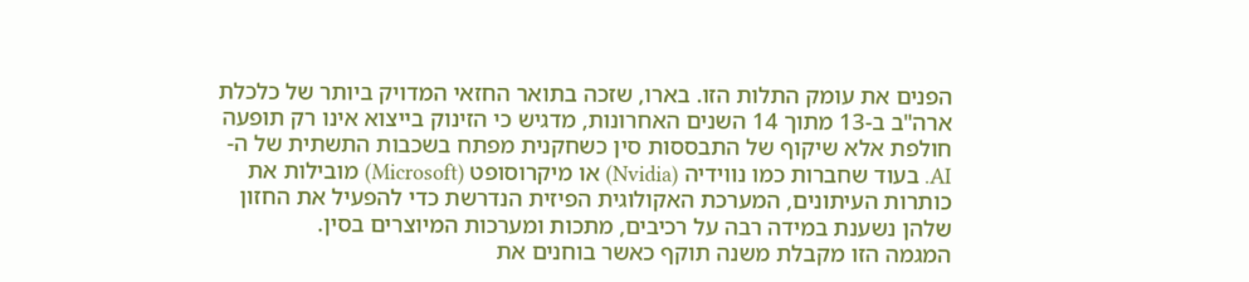הפנים את עומק התלות הזו. בארו, שזכה בתואר החזאי המדויק ביותר של כלכלת ארה"ב ב-13 מתוך 14 השנים האחרונות, מדגיש כי הזינוק בייצוא אינו רק תופעה חולפת אלא שיקוף של התבססות סין כשחקנית מפתח בשכבות התשתית של ה-AI. בעוד שחברות כמו נווידיה (Nvidia) או מיקרוסופט (Microsoft) מובילות את כותרות העיתונים, המערכת האקולוגית הפיזית הנדרשת כדי להפעיל את החזון שלהן נשענת במידה רבה על רכיבים, מתכות ומערכות המיוצרים בסין.
המגמה הזו מקבלת משנה תוקף כאשר בוחנים את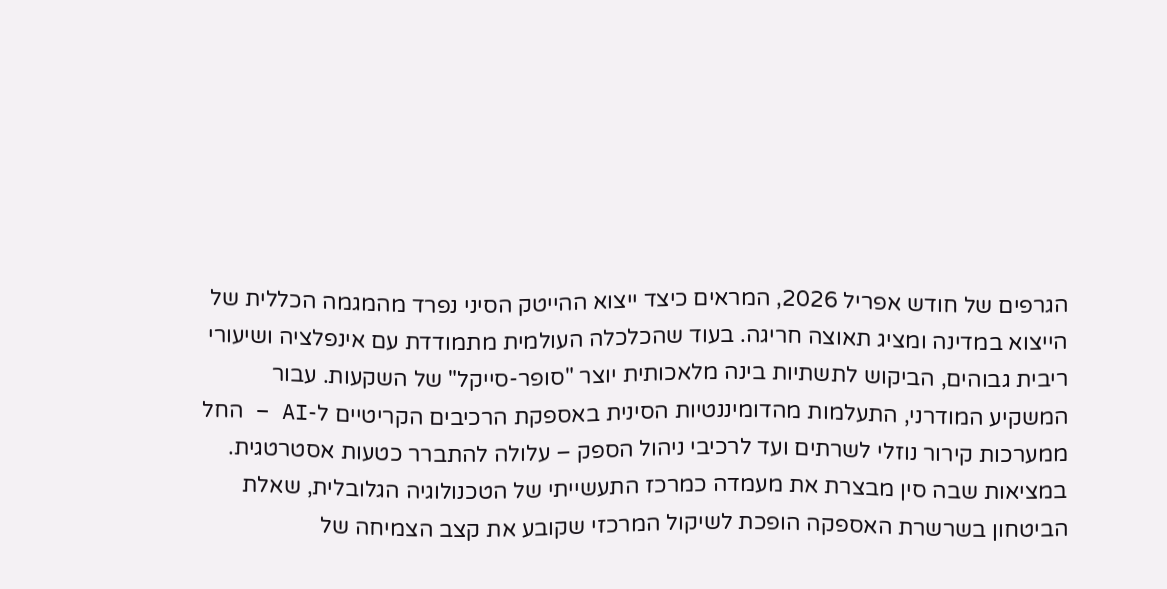הגרפים של חודש אפריל 2026, המראים כיצד ייצוא ההייטק הסיני נפרד מהמגמה הכללית של הייצוא במדינה ומציג תאוצה חריגה. בעוד שהכלכלה העולמית מתמודדת עם אינפלציה ושיעורי ריבית גבוהים, הביקוש לתשתיות בינה מלאכותית יוצר "סופר-סייקל" של השקעות. עבור המשקיע המודרני, התעלמות מהדומיננטיות הסינית באספקת הרכיבים הקריטיים ל-AI – החל ממערכות קירור נוזלי לשרתים ועד לרכיבי ניהול הספק – עלולה להתברר כטעות אסטרטגית. במציאות שבה סין מבצרת את מעמדה כמרכז התעשייתי של הטכנולוגיה הגלובלית, שאלת הביטחון בשרשרת האספקה הופכת לשיקול המרכזי שקובע את קצב הצמיחה של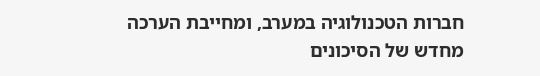חברות הטכנולוגיה במערב, ומחייבת הערכה מחדש של הסיכונים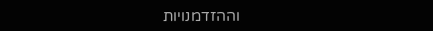וההזדמנויות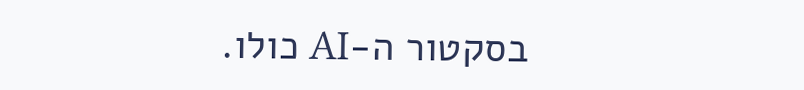בסקטור ה-AI כולו.